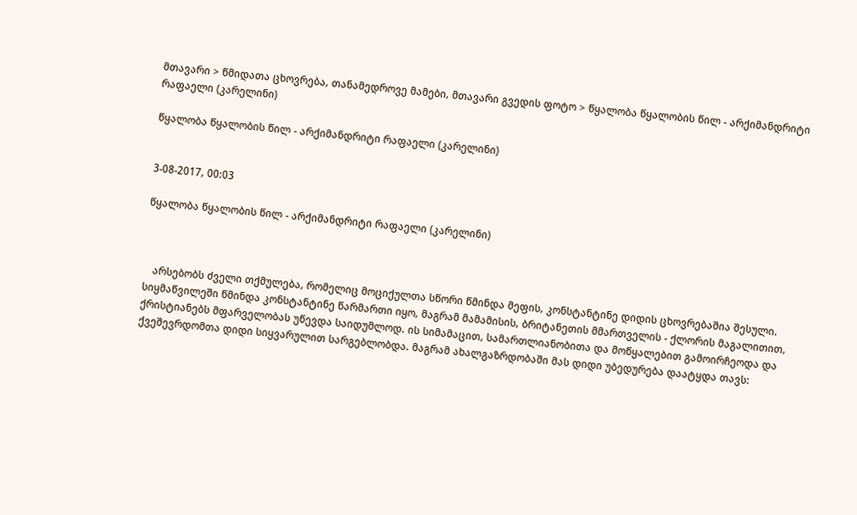მთავარი > წმიდათა ცხოვრება, თანამედროვე მამები, მთავარი გვედის ფოტო > წყალობა წყალობის წილ - არქიმანდრიტი რაფაელი (კარელინი)

წყალობა წყალობის წილ - არქიმანდრიტი რაფაელი (კარელინი)


3-08-2017, 00:03

წყალობა წყალობის წილ - არქიმანდრიტი რაფაელი (კარელინი)



   არსებობს ძველი თქმულება, რომელიც მოციქულთა სწორი წმინდა მეფის, კონსტანტინე დიდის ცხოვრებაშია შესული. სიყმაწვილეში წმინდა კონსტანტინე წარმართი იყო, მაგრამ მამამისის, ბრიტანეთის მმართველის - ქლორის მაგალითით, ქრისტიანებს მფარველობას უწევდა საიდუმლოდ. ის სიმამაცით, სამართლიანობითა და მოწყალებით გამოირჩეოდა და ქვეშევრდომთა დიდი სიყვარულით სარგებლობდა. მაგრამ ახალგაზრდობაში მას დიდი უბედურება დაატყდა თავს: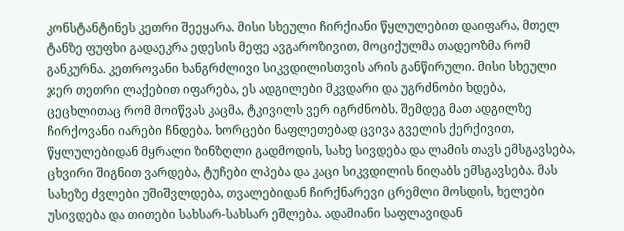კონსტანტინეს კეთრი შეეყარა. მისი სხეული ჩირქიანი წყლულებით დაიფარა, მთელ ტანზე ფუფხი გადაეკრა ედესის მეფე ავგაროზივით, მოციქულმა თადეოზმა რომ განკურნა. კეთროვანი ხანგრძლივი სიკვდილისთვის არის განწირული. მისი სხეული ჯერ თეთრი ლაქებით იფარება, ეს ადგილები მკვდარი და უგრძნობი ხდება, ცეცხლითაც რომ მოიწვას კაცმა, ტკივილს ვერ იგრძნობს. შემდეგ მათ ადგილზე ჩირქოვანი იარები ჩნდება. ხორცები ნაფლეთებად ცვივა გველის ქერქივით, წყლულებიდან მყრალი ზინზღლი გადმოდის, სახე სივდება და ლამის თავს ემსგავსება, ცხვირი შიგნით ვარდება, ტუჩები ლპება და კაცი სიკვდილის ნიღაბს ემსგავსება. მას სახეზე ძვლები უშიშვლდება, თვალებიდან ჩირქნარევი ცრემლი მოსდის, ხელები უსივდება და თითები სახსარ-სახსარ ეშლება. ადამიანი საფლავიდან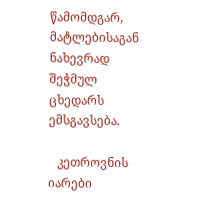წამომდგარ, მატლებისაგან ნახევრად შეჭმულ ცხედარს ემსგავსება.

   კეთროვნის იარები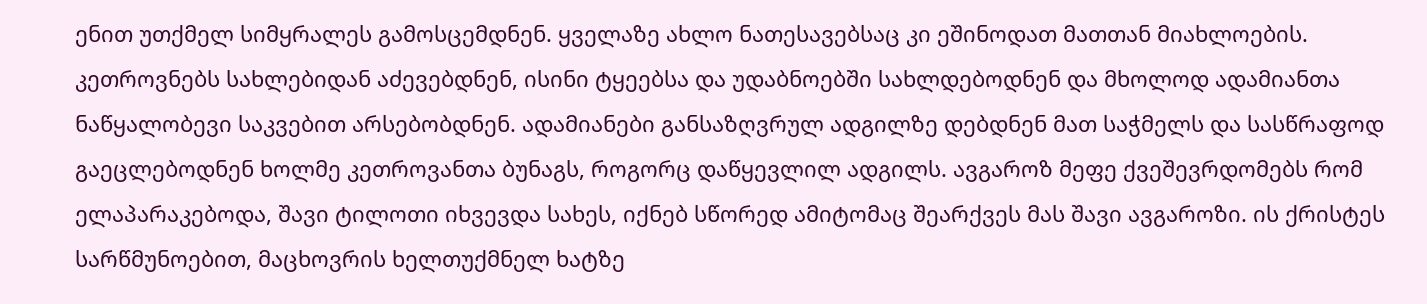ენით უთქმელ სიმყრალეს გამოსცემდნენ. ყველაზე ახლო ნათესავებსაც კი ეშინოდათ მათთან მიახლოების. კეთროვნებს სახლებიდან აძევებდნენ, ისინი ტყეებსა და უდაბნოებში სახლდებოდნენ და მხოლოდ ადამიანთა ნაწყალობევი საკვებით არსებობდნენ. ადამიანები განსაზღვრულ ადგილზე დებდნენ მათ საჭმელს და სასწრაფოდ გაეცლებოდნენ ხოლმე კეთროვანთა ბუნაგს, როგორც დაწყევლილ ადგილს. ავგაროზ მეფე ქვეშევრდომებს რომ ელაპარაკებოდა, შავი ტილოთი იხვევდა სახეს, იქნებ სწორედ ამიტომაც შეარქვეს მას შავი ავგაროზი. ის ქრისტეს სარწმუნოებით, მაცხოვრის ხელთუქმნელ ხატზე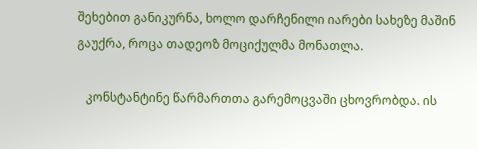შეხებით განიკურნა, ხოლო დარჩენილი იარები სახეზე მაშინ გაუქრა, როცა თადეოზ მოციქულმა მონათლა.

   კონსტანტინე წარმართთა გარემოცვაში ცხოვრობდა. ის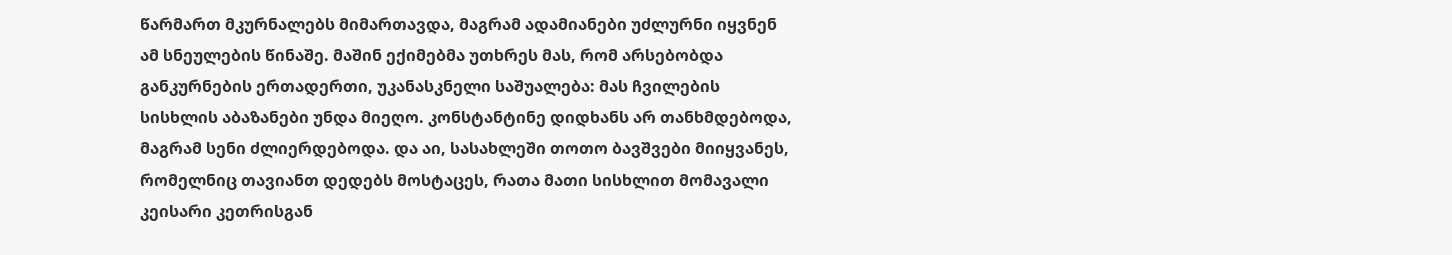წარმართ მკურნალებს მიმართავდა, მაგრამ ადამიანები უძლურნი იყვნენ ამ სნეულების წინაშე. მაშინ ექიმებმა უთხრეს მას, რომ არსებობდა განკურნების ერთადერთი, უკანასკნელი საშუალება: მას ჩვილების სისხლის აბაზანები უნდა მიეღო. კონსტანტინე დიდხანს არ თანხმდებოდა, მაგრამ სენი ძლიერდებოდა. და აი, სასახლეში თოთო ბავშვები მიიყვანეს, რომელნიც თავიანთ დედებს მოსტაცეს, რათა მათი სისხლით მომავალი კეისარი კეთრისგან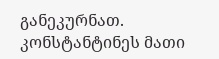განეკურნათ. კონსტანტინეს მათი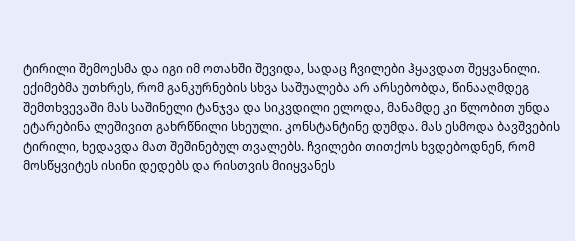ტირილი შემოესმა და იგი იმ ოთახში შევიდა, სადაც ჩვილები ჰყავდათ შეყვანილი. ექიმებმა უთხრეს, რომ განკურნების სხვა საშუალება არ არსებობდა, წინააღმდეგ შემთხვევაში მას საშინელი ტანჯვა და სიკვდილი ელოდა, მანამდე კი წლობით უნდა ეტარებინა ლეშივით გახრწნილი სხეული. კონსტანტინე დუმდა. მას ესმოდა ბავშვების ტირილი, ხედავდა მათ შეშინებულ თვალებს. ჩვილები თითქოს ხვდებოდნენ, რომ მოსწყვიტეს ისინი დედებს და რისთვის მიიყვანეს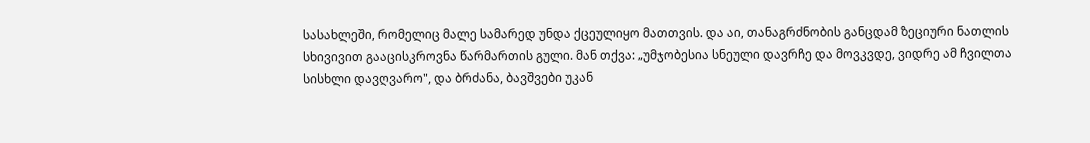სასახლეში, რომელიც მალე სამარედ უნდა ქცეულიყო მათთვის. და აი, თანაგრძნობის განცდამ ზეციური ნათლის სხივივით გააცისკროვნა წარმართის გული. მან თქვა: „უმჯობესია სნეული დავრჩე და მოვკვდე, ვიდრე ამ ჩვილთა სისხლი დავღვარო", და ბრძანა, ბავშვები უკან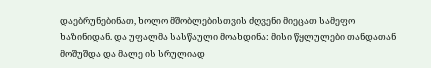დაებრუნებინათ, ხოლო მშობლებისთვის ძღვენი მიეცათ სამეფო ხაზინიდან. და უფალმა სასწაული მოახდინა: მისი წყლულები თანდათან მოშუშდა და მალე ის სრულიად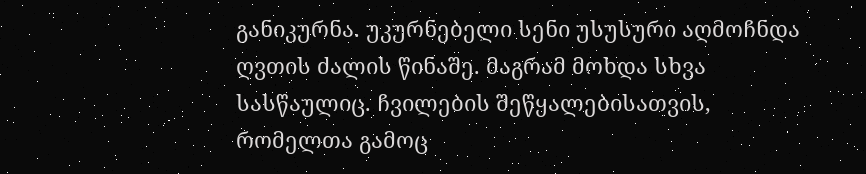განიკურნა. უკურნებელი სენი უსუსური აღმოჩნდა ღვთის ძალის წინაშე. მაგრამ მოხდა სხვა სასწაულიც. ჩვილების შეწყალებისათვის, რომელთა გამოც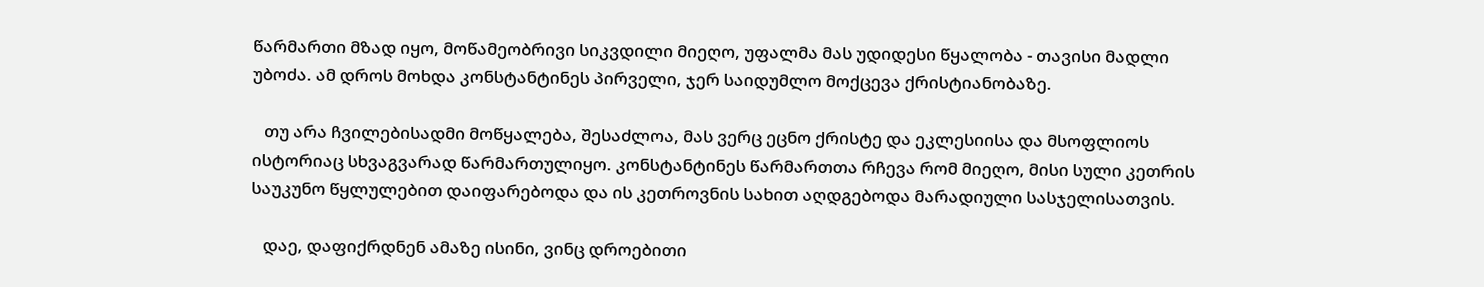წარმართი მზად იყო, მოწამეობრივი სიკვდილი მიეღო, უფალმა მას უდიდესი წყალობა - თავისი მადლი უბოძა. ამ დროს მოხდა კონსტანტინეს პირველი, ჯერ საიდუმლო მოქცევა ქრისტიანობაზე.

   თუ არა ჩვილებისადმი მოწყალება, შესაძლოა, მას ვერც ეცნო ქრისტე და ეკლესიისა და მსოფლიოს ისტორიაც სხვაგვარად წარმართულიყო. კონსტანტინეს წარმართთა რჩევა რომ მიეღო, მისი სული კეთრის საუკუნო წყლულებით დაიფარებოდა და ის კეთროვნის სახით აღდგებოდა მარადიული სასჯელისათვის.

   დაე, დაფიქრდნენ ამაზე ისინი, ვინც დროებითი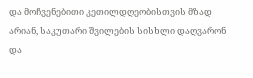და მოჩვენებითი კეთილდღეობისთვის მზად არიან, საკუთარი შვილების სისხლი დაღვარონ და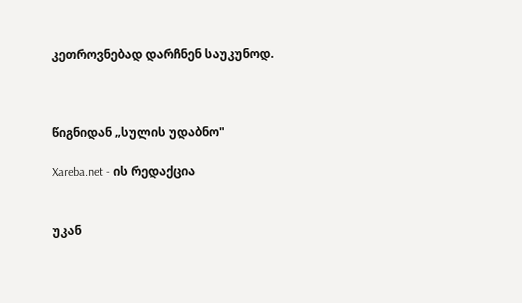კეთროვნებად დარჩნენ საუკუნოდ.



წიგნიდან „სულის უდაბნო"

Xareba.net - ის რედაქცია


უკან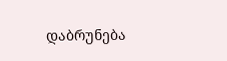დაბრუნება